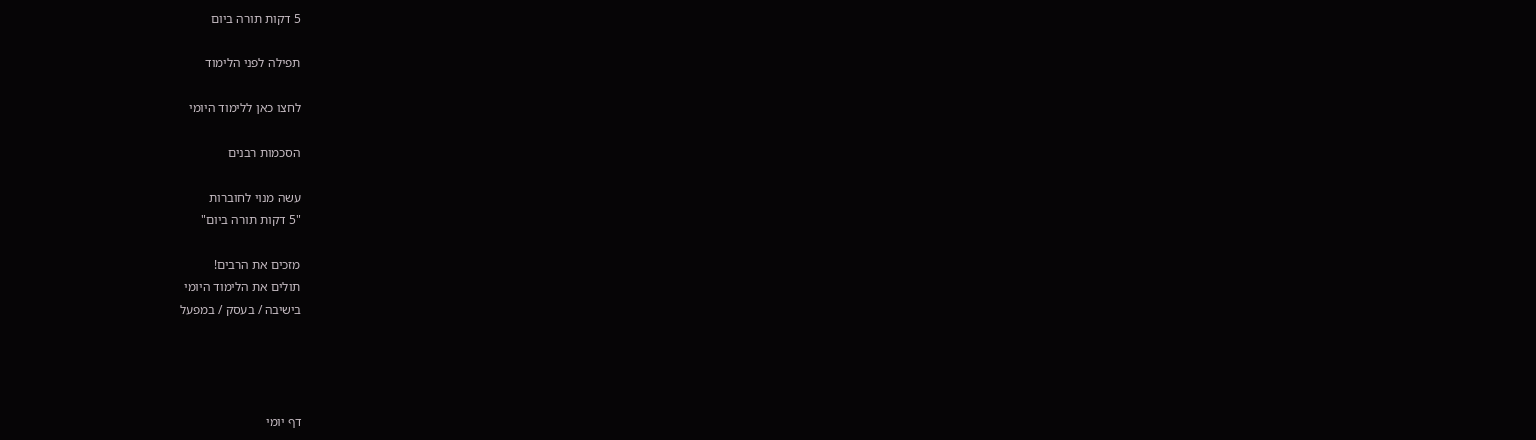5 דקות תורה ביום

תפילה לפני הלימוד

לחצו כאן ללימוד היומי

הסכמות רבנים

עשה מנוי לחוברות
"5 דקות תורה ביום"

מזכים את הרבים!
תולים את הלימוד היומי
בישיבה / בעסק / במפעל




דף יומי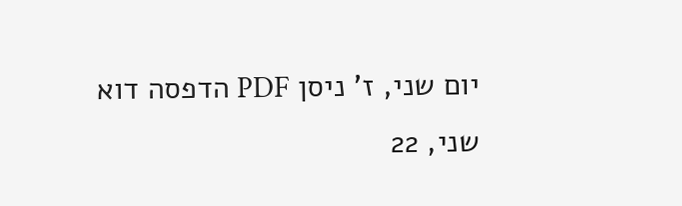יום שני, ז' ניסן PDF הדפסה דוא
שני, 22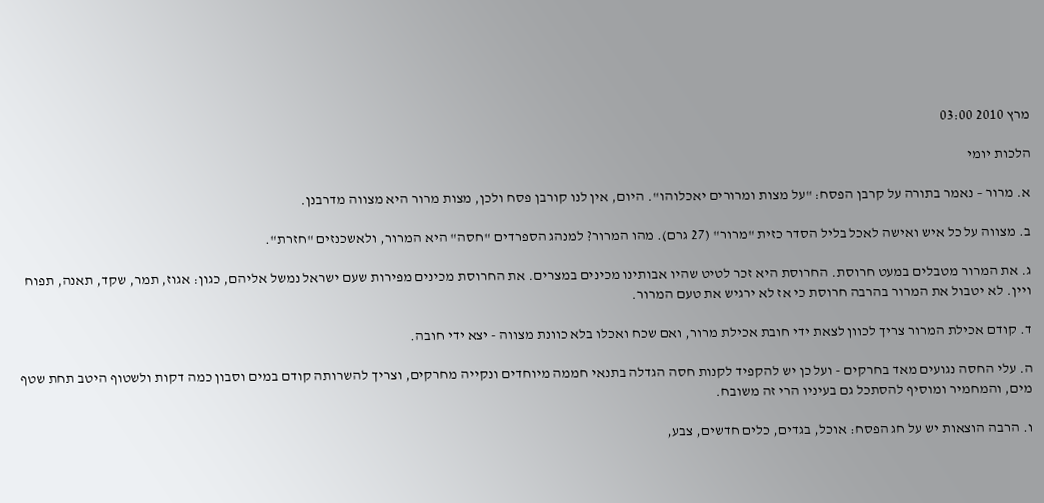מרץ 2010 03:00

הלכות יומי

א. מרור – נאמר בתורה על קרבן הפסח: "על מצות ומרורים יאכלוהו". היום, אין לנו קורבן פסח ולכן, מצות מרור היא מצווה מדרבנן.

ב. מצווה על כל איש ואישה לאכל בליל הסדר כזית "מרור" (27 גרם). מהו המרור? למנהג הספרדים "חסה" היא המרור, ולאשכנזים "חזרת".

ג. את המרור מטבלים במעט חרוסת. החרוסת היא זכר לטיט שהיו אבותינו מכינים במצרים. את החרוסת מכינים מפירות שעם ישראל נמשל אליהם, כגון: אגוז, תמר, שקד, תאנה, תפוח ויין. לא יטבול את המרור בהרבה חרוסת כי אז לא ירגיש את טעם המרור.

ד. קודם אכילת המרור צריך לכוון לצאת ידי חובת אכילת מרור, ואם שכח ואכלו בלא כוונת מצווה - יצא ידי חובה.

ה. עלי החסה נגועים מאד בחרקים - ועל כן יש להקפיד לקנות חסה הגדלה בתנאי חממה מיוחדים ונקייה מחרקים, וצריך להשרותה קודם במים וסבון כמה דקות ולשטוף היטב תחת שטף מים, והמחמיר ומוסיף להסתכל גם בעיניו הרי זה משובח.

ו. הרבה הוצאות יש על חג הפסח: אוכל, בגדים, כלים חדשים, צבע,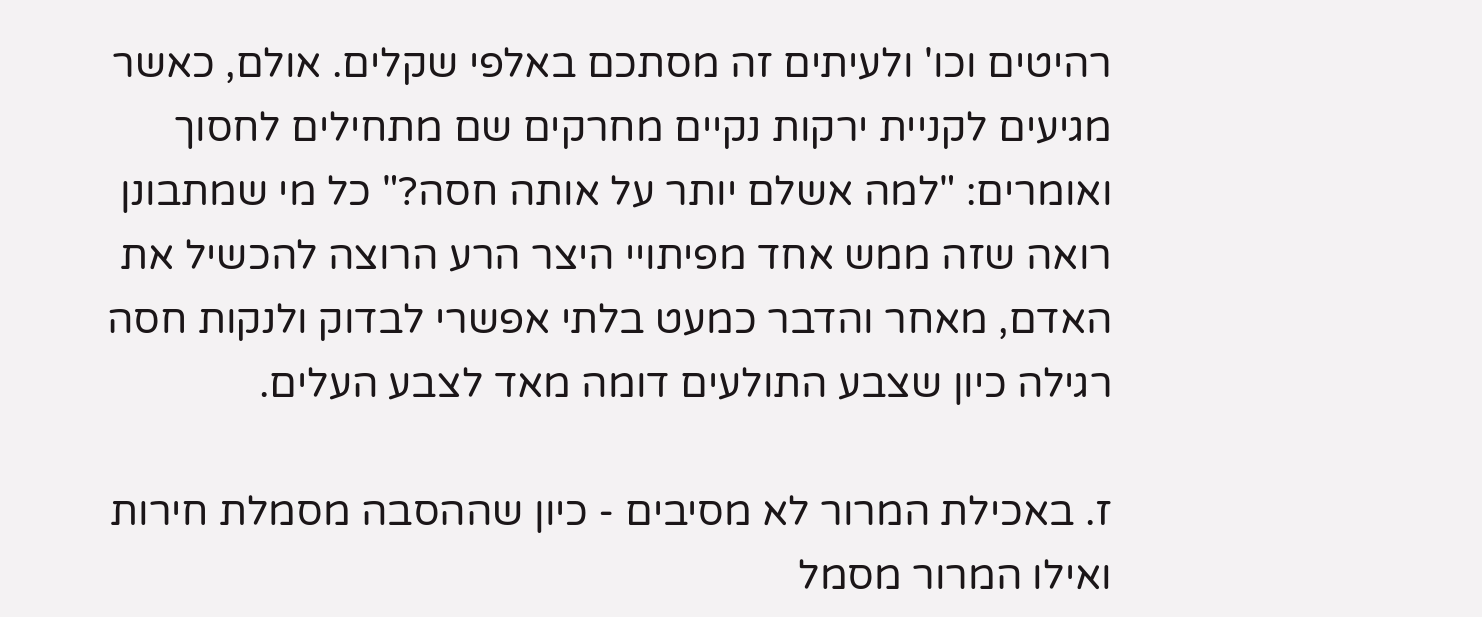רהיטים וכו' ולעיתים זה מסתכם באלפי שקלים. אולם, כאשר מגיעים לקניית ירקות נקיים מחרקים שם מתחילים לחסוך ואומרים: "למה אשלם יותר על אותה חסה?" כל מי שמתבונן רואה שזה ממש אחד מפיתויי היצר הרע הרוצה להכשיל את האדם, מאחר והדבר כמעט בלתי אפשרי לבדוק ולנקות חסה רגילה כיון שצבע התולעים דומה מאד לצבע העלים.

ז. באכילת המרור לא מסיבים - כיון שההסבה מסמלת חירות ואילו המרור מסמל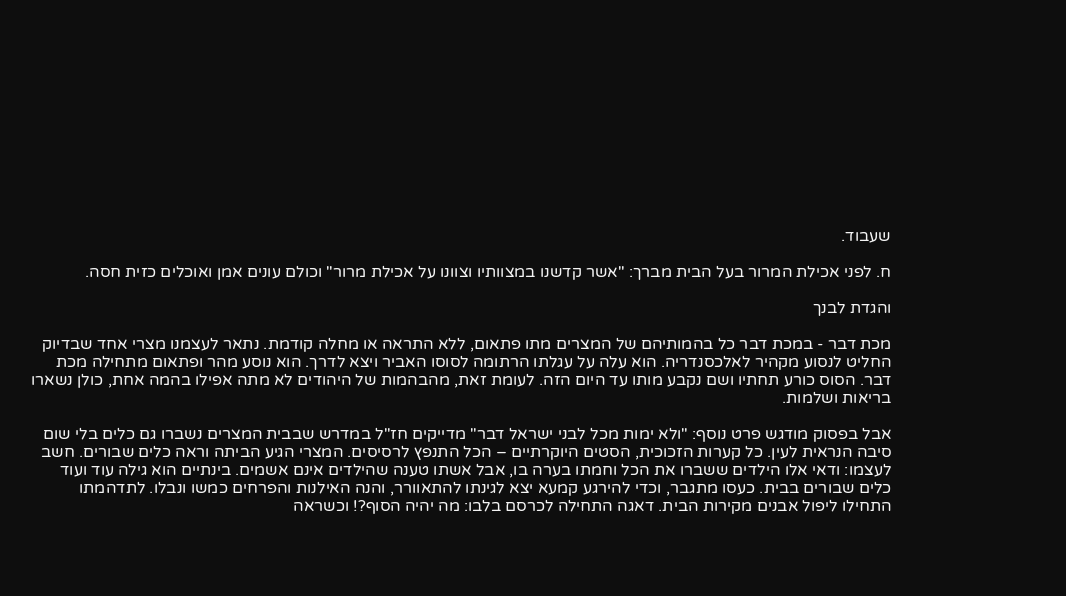שעבוד.

ח. לפני אכילת המרור בעל הבית מברך: "אשר קדשנו במצוותיו וצוונו על אכילת מרור" וכולם עונים אמן ואוכלים כזית חסה.

והגדת לבנך

מכת דבר - במכת דבר כל בהמותיהם של המצרים מתו פתאום, ללא התראה או מחלה קודמת. נתאר לעצמנו מצרי אחד שבדיוק החליט לנסוע מקהיר לאלכסנדריה. הוא עלה על עגלתו הרתומה לסוסו האביר ויצא לדרך. הוא נוסע מהר ופתאום מתחילה מכת דבר. הסוס כורע תחתיו ושם נקבע מותו עד היום הזה. לעומת זאת, מהבהמות של היהודים לא מתה אפילו בהמה אחת, כולן נשארו בריאות ושלמות.

אבל בפסוק מודגש פרט נוסף: "ולא ימות מכל לבני ישראל דבר" מדייקים חז"ל במדרש שבבית המצרים נשברו גם כלים בלי שום סיבה הנראית לעין. כל קערות הזכוכית, הסטים היוקרתיים – הכל התנפץ לרסיסים. המצרי הגיע הביתה וראה כלים שבורים. חשב לעצמו: ודאי אלו הילדים ששברו את הכל וחמתו בערה בו, אבל אשתו טענה שהילדים אינם אשמים. בינתיים הוא גילה עוד ועוד כלים שבורים בבית. כעסו מתגבר, וכדי להירגע קמעא יצא לגינתו להתאוורר, והנה האילנות והפרחים כמשו ונבלו. לתדהמתו התחילו ליפול אבנים מקירות הבית. דאגה התחילה לכרסם בלבו: מה יהיה הסוף?! וכשראה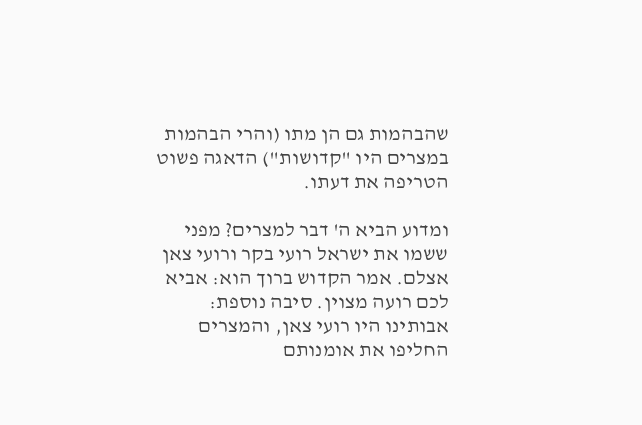שהבהמות גם הן מתו (והרי הבהמות במצרים היו "קדושות") הדאגה פשוט הטריפה את דעתו.

ומדוע הביא ה' דבר למצרים? מפני ששמו את ישראל רועי בקר ורועי צאן אצלם. אמר הקדוש ברוך הוא: אביא לכם רועה מצוין. סיבה נוספת: אבותינו היו רועי צאן, והמצרים החליפו את אומנותם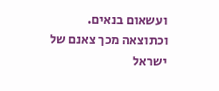ועשאום בנאים. וכתוצאה מכך צאנם של ישראל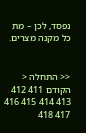נפסד, לכן – מת כל מקנה מצרים.


<< התחלה < הקודם 411 412 413 414 415 416 417 418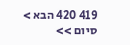419 420 הבא > סיום >>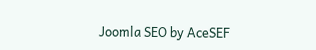Joomla SEO by AceSEF